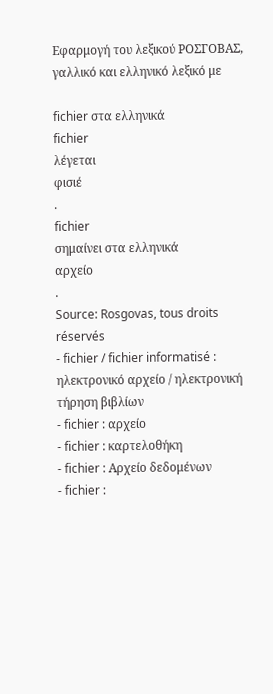Εφαρμογή του λεξικού ΡΟΣΓΟΒΑΣ, γαλλικό και ελληνικό λεξικό με

fichier στα ελληνικά
fichier
λέγεται
φισιέ
.
fichier
σημαίνει στα ελληνικά
αρχείο
.
Source: Rosgovas, tous droits réservés
- fichier / fichier informatisé : ηλεκτρονικό αρχείο / ηλεκτρονική τήρηση βιβλίων
- fichier : αρχείο
- fichier : καρτελοθήκη
- fichier : Αρχείο δεδομένων
- fichier :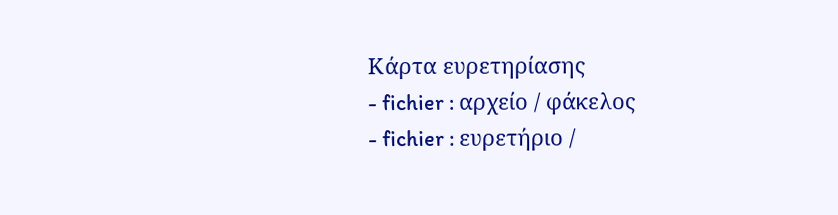Κάρτα ευρετηρίασης
- fichier : αρχείο / φάκελος
- fichier : ευρετήριο /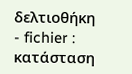δελτιοθήκη
- fichier : κατάσταση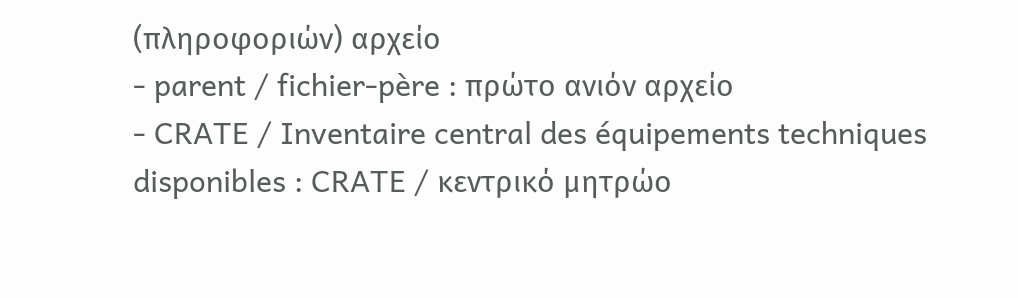(πληροφοριών) αρχείο
- parent / fichier-père : πρώτο ανιόν αρχείο
- CRATE / Inventaire central des équipements techniques disponibles : CRATE / κεντρικό μητρώο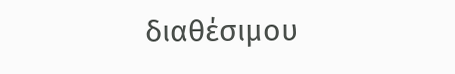διαθέσιμου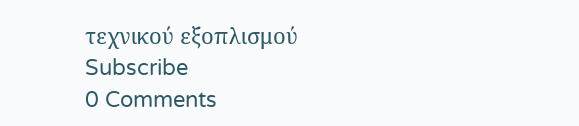τεχνικού εξοπλισμού
Subscribe
0 Comments